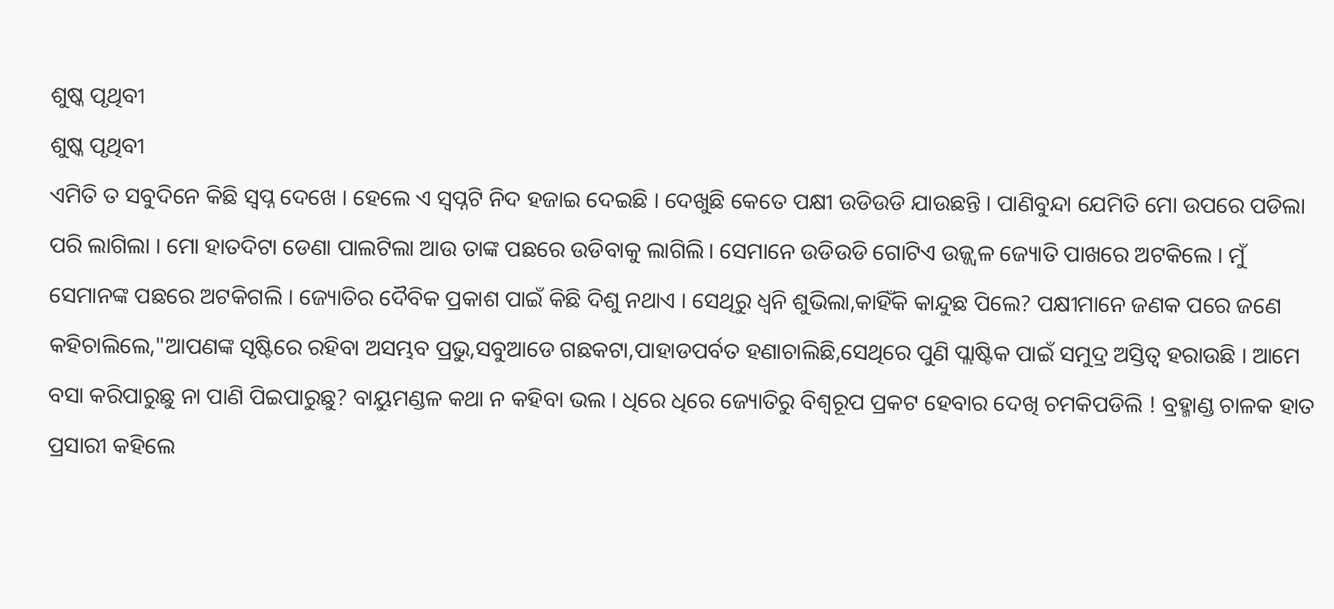ଶୁଷ୍କ ପୃଥିବୀ
ଶୁଷ୍କ ପୃଥିବୀ
ଏମିତି ତ ସବୁଦିନେ କିଛି ସ୍ଵପ୍ନ ଦେଖେ । ହେଲେ ଏ ସ୍ଵପ୍ନଟି ନିଦ ହଜାଇ ଦେଇଛି । ଦେଖୁଛି କେତେ ପକ୍ଷୀ ଉଡିଉଡି ଯାଉଛନ୍ତି । ପାଣିବୁନ୍ଦା ଯେମିତି ମୋ ଉପରେ ପଡିଲା ପରି ଲାଗିଲା । ମୋ ହାତଦିଟା ଡେଣା ପାଲଟିଲା ଆଉ ତାଙ୍କ ପଛରେ ଉଡିବାକୁ ଲାଗିଲି। ସେମାନେ ଉଡିଉଡି ଗୋଟିଏ ଉଜ୍ଜ୍ୱଳ ଜ୍ୟୋତି ପାଖରେ ଅଟକିଲେ । ମୁଁ ସେମାନଙ୍କ ପଛରେ ଅଟକିଗଲି । ଜ୍ୟୋତିର ଦୈବିକ ପ୍ରକାଶ ପାଇଁ କିଛି ଦିଶୁ ନଥାଏ । ସେଥିରୁ ଧ୍ୱନି ଶୁଭିଲା,କାହିଁକି କାନ୍ଦୁଛ ପିଲେ? ପକ୍ଷୀମାନେ ଜଣକ ପରେ ଜଣେ କହିଚାଲିଲେ,"ଆପଣଙ୍କ ସୃଷ୍ଟିରେ ରହିବା ଅସମ୍ଭବ ପ୍ରଭୁ,ସବୁଆଡେ ଗଛକଟା,ପାହାଡପର୍ବତ ହଣାଚାଲିଛି,ସେଥିରେ ପୁଣି ପ୍ଲାଷ୍ଟିକ ପାଇଁ ସମୁଦ୍ର ଅସ୍ତିତ୍ଵ ହରାଉଛି । ଆମେ ବସା କରିପାରୁଛୁ ନା ପାଣି ପିଇପାରୁଛୁ? ବାୟୁମଣ୍ଡଳ କଥା ନ କହିବା ଭଲ । ଧିରେ ଧିରେ ଜ୍ୟୋତିରୁ ବିଶ୍ଵରୂପ ପ୍ରକଟ ହେବାର ଦେଖି ଚମକିପଡିଲି ! ବ୍ରହ୍ମାଣ୍ଡ ଚାଳକ ହାତ ପ୍ରସାରୀ କହିଲେ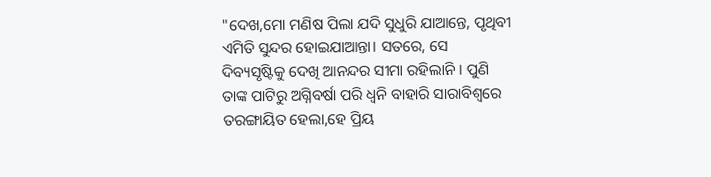"ଦେଖ,ମୋ ମଣିଷ ପିଲା ଯଦି ସୁଧୁରି ଯାଆନ୍ତେ, ପୃଥିବୀ ଏମିତି ସୁନ୍ଦର ହୋଇଯାଆନ୍ତା। ସତରେ, ସେ ଦିବ୍ୟସୃଷ୍ଟିକୁ ଦେଖି ଆନନ୍ଦର ସୀମା ରହିଲାନି । ପୁଣି ତାଙ୍କ ପାଟିରୁ ଅଗ୍ନିବର୍ଷା ପରି ଧ୍ୱନି ବାହାରି ସାରାବିଶ୍ଵରେ ତରଙ୍ଗାୟିତ ହେଲା,ହେ ପ୍ରିୟ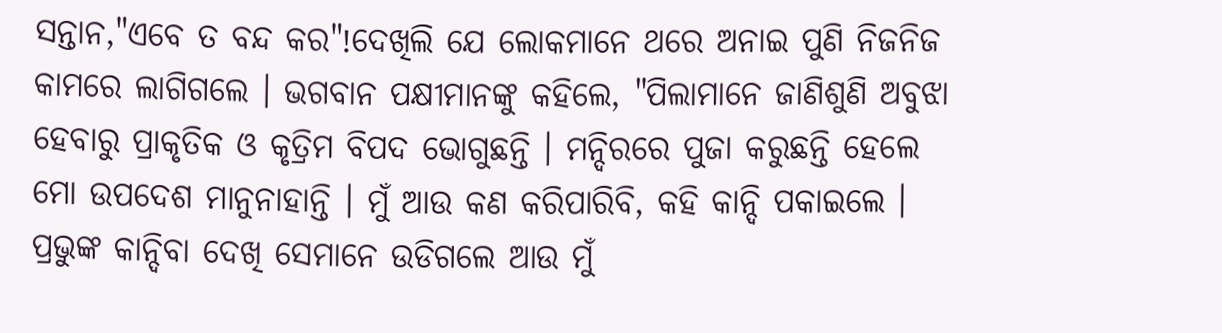ସନ୍ତାନ,"ଏବେ ତ ବନ୍ଦ କର"!ଦେଖିଲି ଯେ ଲୋକମାନେ ଥରେ ଅନାଇ ପୁଣି ନିଜନିଜ କାମରେ ଲାଗିଗଲେ । ଭଗବାନ ପକ୍ଷୀମାନଙ୍କୁ କହିଲେ, "ପିଲାମାନେ ଜାଣିଶୁଣି ଅବୁଝା ହେବାରୁ ପ୍ରାକୃତିକ ଓ କୃତ୍ରିମ ବିପଦ ଭୋଗୁଛନ୍ତି । ମନ୍ଦିରରେ ପୁଜା କରୁଛନ୍ତି ହେଲେ ମୋ ଉପଦେଶ ମାନୁନାହାନ୍ତି । ମୁଁ ଆଉ କଣ କରିପାରିବି, କହି କାନ୍ଦି ପକାଇଲେ । ପ୍ରଭୁଙ୍କ କାନ୍ଦିବା ଦେଖି ସେମାନେ ଉଡିଗଲେ ଆଉ ମୁଁ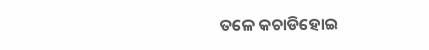ତଳେ କଚାଡିହୋଇ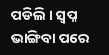ପଡିଲି । ସ୍ଵପ୍ନ ଭାଙ୍ଗିବା ପରେ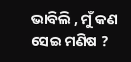ଭାବିଲି , ମୁଁ କଣ ସେଇ ମଣିଷ ?